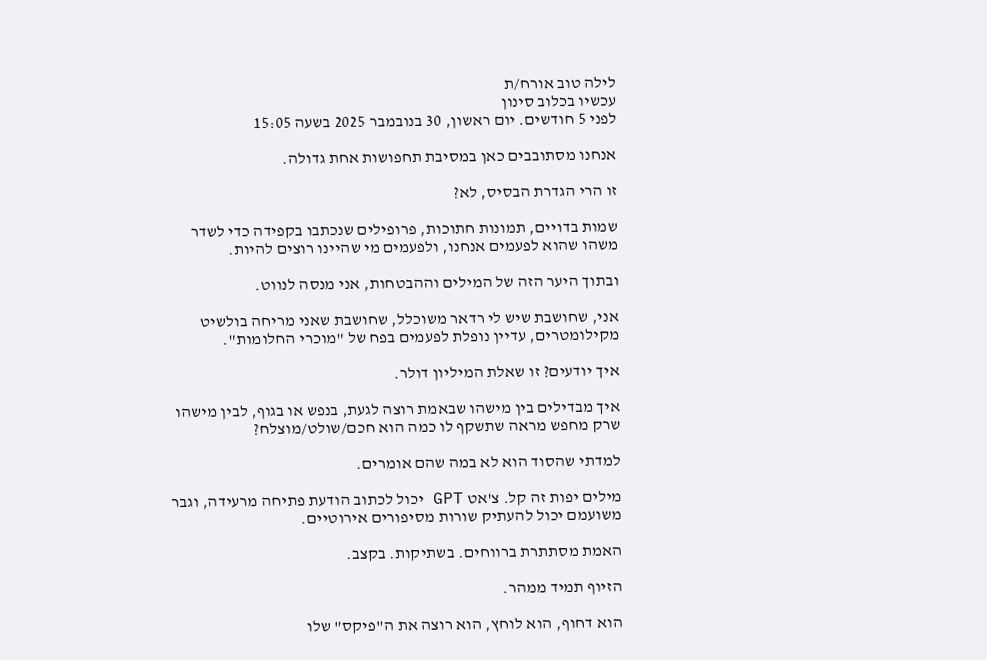לילה טוב אורח/ת
עכשיו בכלוב סינון
לפני 5 חודשים. יום ראשון, 30 בנובמבר 2025 בשעה 15:05

אנחנו מסתובבים כאן במסיבת תחפושות אחת גדולה.

זו הרי הגדרת הבסיס, לא?

שמות בדויים, תמונות חתוכות, פרופילים שנכתבו בקפידה כדי לשדר משהו שהוא לפעמים אנחנו, ולפעמים מי שהיינו רוצים להיות.

ובתוך היער הזה של המילים וההבטחות, אני מנסה לנווט.

אני, שחושבת שיש לי רדאר משוכלל, שחושבת שאני מריחה בולשיט מקילומטרים, עדיין נופלת לפעמים בפח של "מוכרי החלומות".

איך יודעים? זו שאלת המיליון דולר.

איך מבדילים בין מישהו שבאמת רוצה לגעת, בנפש או בגוף, לבין מישהו שרק מחפש מראה שתשקף לו כמה הוא חכם/שולט/מוצלח?

למדתי שהסוד הוא לא במה שהם אומרים.

מילים יפות זה קל. צ'אט GPT יכול לכתוב הודעת פתיחה מרעידה, וגבר משועמם יכול להעתיק שורות מסיפורים אירוטיים.

האמת מסתתרת ברווחים. בשתיקות. בקצב.

הזיוף תמיד ממהר.

הוא דחוף, הוא לוחץ, הוא רוצה את ה"פיקס" שלו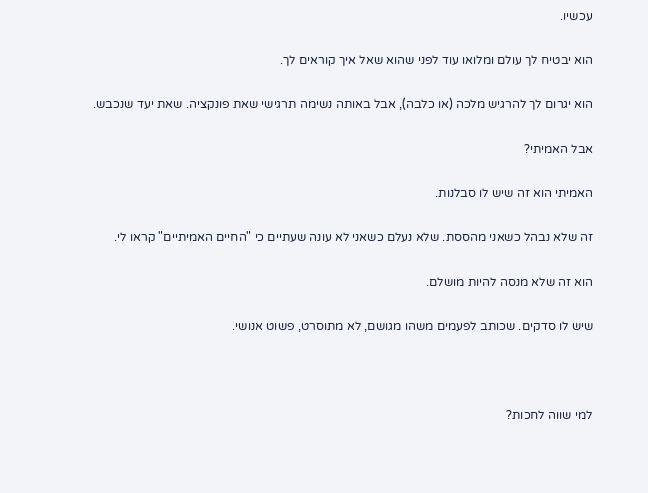עכשיו.

הוא יבטיח לך עולם ומלואו עוד לפני שהוא שאל איך קוראים לך.

הוא יגרום לך להרגיש מלכה (או כלבה), אבל באותה נשימה תרגישי שאת פונקציה. שאת יעד שנכבש.

אבל האמיתי?

האמיתי הוא זה שיש לו סבלנות.

זה שלא נבהל כשאני מהססת. שלא נעלם כשאני לא עונה שעתיים כי "החיים האמיתיים" קראו לי.

הוא זה שלא מנסה להיות מושלם.

שיש לו סדקים. שכותב לפעמים משהו מגושם, לא מתוסרט, פשוט אנושי.



למי שווה לחכות?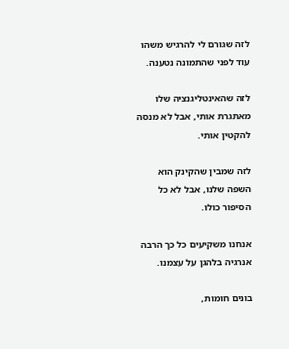לזה שגורם לי להרגיש משהו עוד לפני שהתמונה נטענה.

לזה שהאינטליגנציה שלו מאתגרת אותי, אבל לא מנסה להקטין אותי.

לזה שמבין שהקינק הוא השפה שלנו, אבל לא כל הסיפור כולו.

אנחנו משקיעים כל כך הרבה אנרגיה בלהגן על עצמנו.

בונים חומות,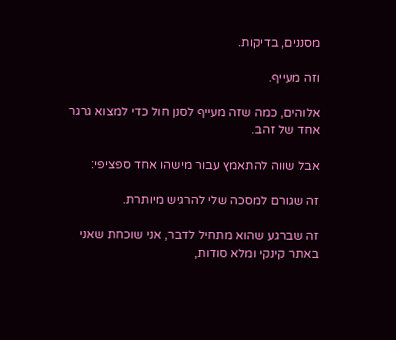מסננים, בדיקות.

וזה מעייף.

אלוהים, כמה שזה מעייף לסנן חול כדי למצוא גרגר אחד של זהב.

אבל שווה להתאמץ עבור מישהו אחד ספציפי:

זה שגורם למסכה שלי להרגיש מיותרת.

זה שברגע שהוא מתחיל לדבר, אני שוכחת שאני באתר קינקי ומלא סודות,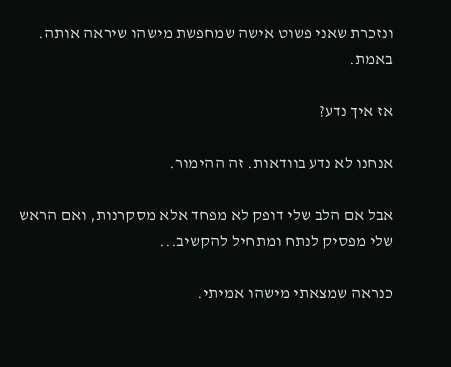ונזכרת שאני פשוט אישה שמחפשת מישהו שיראה אותה. באמת.

אז איך נדע?

אנחנו לא נדע בוודאות. זה ההימור.

אבל אם הלב שלי דופק לא מפחד אלא מסקרנות, ואם הראש שלי מפסיק לנתח ומתחיל להקשיב...

כנראה שמצאתי מישהו אמיתי.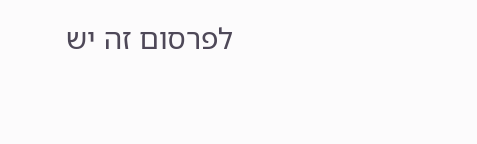לפרסום זה יש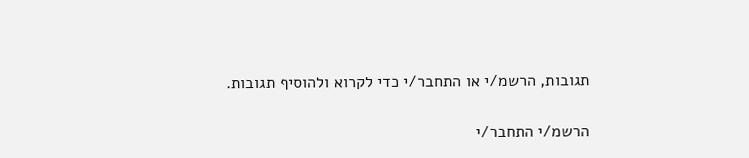תגובות, הרשמ/י או התחבר/י כדי לקרוא ולהוסיף תגובות.

הרשמ/י התחבר/י